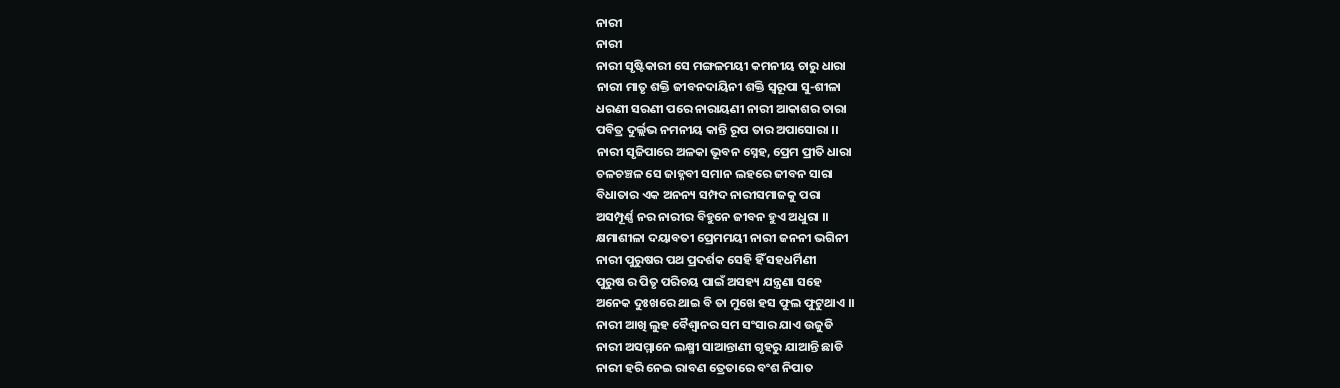ନାରୀ
ନାରୀ
ନାରୀ ସୃଷ୍ଟିକାରୀ ସେ ମଙ୍ଗଳମୟୀ କମନୀୟ ଚାରୁ ଧାରା
ନାରୀ ମାତୃ ଶକ୍ତି ଜୀବନଦାୟିନୀ ଶକ୍ତି ସ୍ୱରୂପା ସୁ-ଶୀଳା
ଧରଣୀ ସରଣୀ ପରେ ନାରାୟଣୀ ନାରୀ ଆକାଶର ତାରା
ପବିତ୍ର ଦୁର୍ଲ୍ଲଭ ନମନୀୟ କାନ୍ତି ରୂପ ତାର ଅପାସୋରା ।।
ନାରୀ ସୃଜିପାରେ ଅଳକା ଭୂବନ ସ୍ନେହ, ପ୍ରେମ ପ୍ରୀତି ଧାରା
ଚଳଚଞ୍ଚଳ ସେ ଜାହ୍ନବୀ ସମାନ ଲହରେ ଜୀବନ ସାରା
ବିଧାତାର ଏକ ଅନନ୍ୟ ସମ୍ପଦ ନାରୀସମାଜକୁ ପରା
ଅସମ୍ପୂର୍ଣ୍ଣ ନର ନାରୀର ବିହୁନେ ଜୀବନ ହୁଏ ଅଧୁରା ।।
କ୍ଷମାଶୀଳା ଦୟାବତୀ ପ୍ରେମମୟୀ ନାରୀ ଜନନୀ ଭଗିନୀ
ନାରୀ ପୁରୁଷର ପଥ ପ୍ରଦର୍ଶକ ସେହି ହିଁ ସହଧର୍ମିଣୀ
ପୁରୁଷ ର ପିତୃ ପରିଚୟ ପାଇଁ ଅସହ୍ୟ ଯନ୍ତ୍ରଣା ସହେ
ଅନେକ ଦୁଃଖରେ ଥାଇ ବି ତା ମୁଖେ ହସ ଫୁଲ ଫୁଟୁଥାଏ ।।
ନାରୀ ଆଖି ଲୁହ ବୈଶ୍ଵାନର ସମ ସଂସାର ଯାଏ ଉଜୁଡି
ନାରୀ ଅସମ୍ମାନେ ଲକ୍ଷ୍ମୀ ସାଆନ୍ତାଣୀ ଗୃହରୁ ଯାଆନ୍ତି ଛାଡି
ନାରୀ ହରି ନେଇ ରାବଣ ତ୍ରେତାରେ ବଂଶ ନିପାତ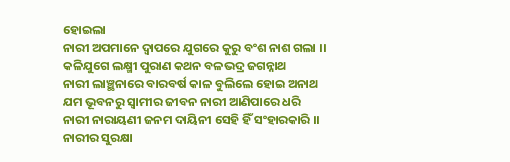ହୋଇଲା
ନାରୀ ଅପମାନେ ଦ୍ଵାପରେ ଯୁଗରେ କୁରୁ ବଂଶ ନାଶ ଗଲା ।।
କଳିଯୁଗେ ଲକ୍ଷ୍ମୀ ପୁରାଣ କଥନ ବଳଭଦ୍ର ଜଗନ୍ନାଥ
ନାରୀ ଲାଞ୍ଛନାରେ ବାରବର୍ଷ କାଳ ବୁଲିଲେ ହୋଇ ଅନାଥ
ଯମ ଭୂବନରୁ ସ୍ଵାମୀର ଜୀବନ ନାରୀ ଆଣିପାରେ ଧରି
ନାରୀ ନାରାୟଣୀ ଜନମ ଦାୟିନୀ ସେହି ହିଁ ସଂହାରକାରି ।।
ନାରୀର ସୁରକ୍ଷା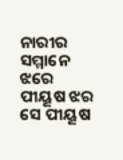ନାରୀର ସମ୍ମାନେ ଝରେ ପୀୟୂଷ ଝର
ସେ ପୀୟୂଷ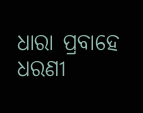ଧାରା ପ୍ରବାହେ ଧରଣୀ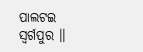ପାଲଟଇ ସ୍ଵର୍ଗପୁର ।।